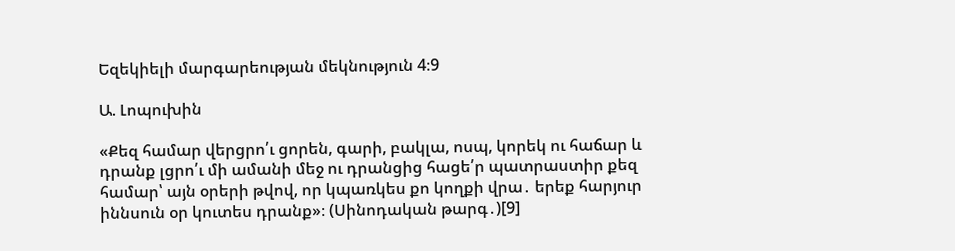Եզեկիելի մարգարեության մեկնություն 4։9

Ա. Լոպուխին

«Քեզ համար վերցրո՛ւ ցորեն, գարի, բակլա, ոսպ, կորեկ ու հաճար և դրանք լցրո՛ւ մի ամանի մեջ ու դրանցից հացե՛ր պատրաստիր քեզ համար՝ այն օրերի թվով, որ կպառկես քո կողքի վրա․ երեք հարյուր իննսուն օր կուտես դրանք»։ (Սինոդական թարգ․)[9]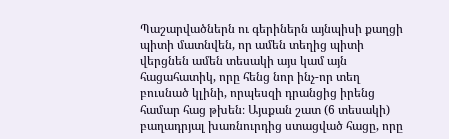Պաշարվածներն ու գերիներն այնպիսի քաղցի պիտի մատնվեն, որ ամեն տեղից պիտի վերցնեն ամեն տեսակի այս կամ այն հացահատիկ, որը հենց նոր ինչ-որ տեղ բուսնած կլինի, որպեսզի դրանցից իրենց համար հաց թխեն։ Այսքան շատ (6 տեսակի) բաղադրյալ խառնուրդից ստացված հացը, որը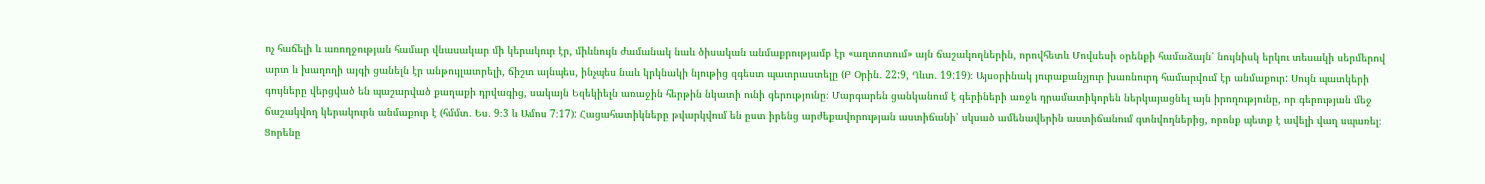ոչ հաճելի և առողջության համար վնասակար մի կերակուր էր, միևնույն ժամանակ նաև ծիսական անմաքրությամբ էր «աղտոտում» այն ճաշակողներին, որովհետև Մովսեսի օրենքի համաձայն՝ նույնիսկ երկու տեսակի սերմերով արտ և խաղողի այգի ցանելն էր անթույլատրելի, ճիշտ այնպես, ինչպես նաև կրկնակի նյութից զգեստ պատրաստելը (Բ Օրին․ 22:9, Ղևտ․ 19:19)։ Այսօրինակ յուրաքանչյուր խառնուրդ համարվում էր անմաքուր: Սույն պատկերի գույները վերցված են պաշարված քաղաքի դրվագից, սակայն Եզեկիելն առաջին հերթին նկատի ունի գերությունը։ Մարգարեն ցանկանում է գերիների առջև դրամատիկորեն ներկայացնել այն իրողությունը, որ գերության մեջ ճաշակվող կերակուրն անմաքուր է (հմմտ․ Ես․ 9։3 և Ամոս 7։17): Հացահատիկները թվարկվում են ըստ իրենց արժեքավորության աստիճանի՝ սկսած ամենավերին աստիճանում գտնվողներից, որոնք պետք է ավելի վաղ սպառել։ Ցորենը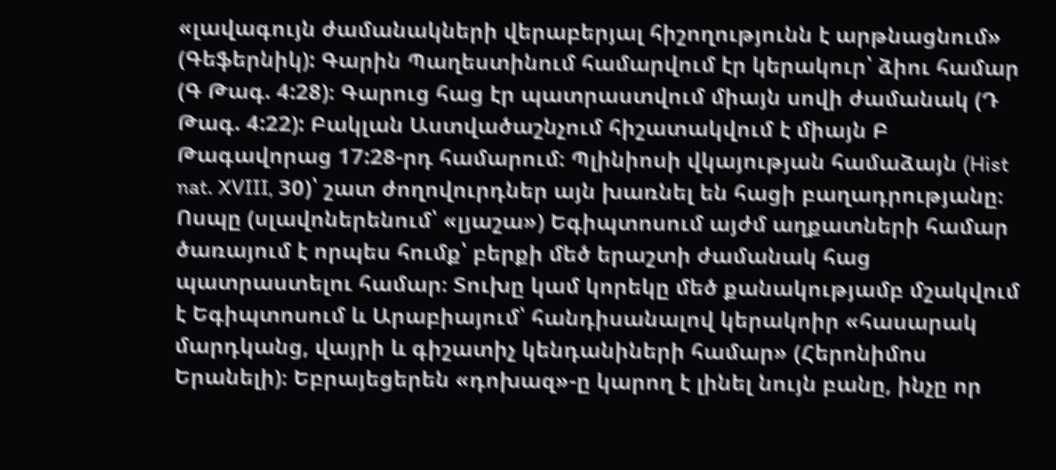«լավագույն ժամանակների վերաբերյալ հիշողությունն է արթնացնում» (Գեֆերնիկ): Գարին Պաղեստինում համարվում էր կերակուր՝ ձիու համար (Գ Թագ. 4:28)։ Գարուց հաց էր պատրաստվում միայն սովի ժամանակ (Դ Թագ. 4:22): Բակլան Աստվածաշնչում հիշատակվում է միայն Բ Թագավորաց 17:28-րդ համարում։ Պլինիոսի վկայության համաձայն (Hist nat. XVIII, 30)՝ շատ ժողովուրդներ այն խառնել են հացի բաղադրությանը։ Ոսպը (սլավոներենում՝ «լյաշա») Եգիպտոսում այժմ աղքատների համար ծառայում է որպես հումք՝ բերքի մեծ երաշտի ժամանակ հաց պատրաստելու համար։ Տուխը կամ կորեկը մեծ քանակությամբ մշակվում է Եգիպտոսում և Արաբիայում՝ հանդիսանալով կերակոիր «հասարակ մարդկանց, վայրի և գիշատիչ կենդանիների համար» (Հերոնիմոս Երանելի)։ Եբրայեցերեն «դոխազ»-ը կարող է լինել նույն բանը, ինչը որ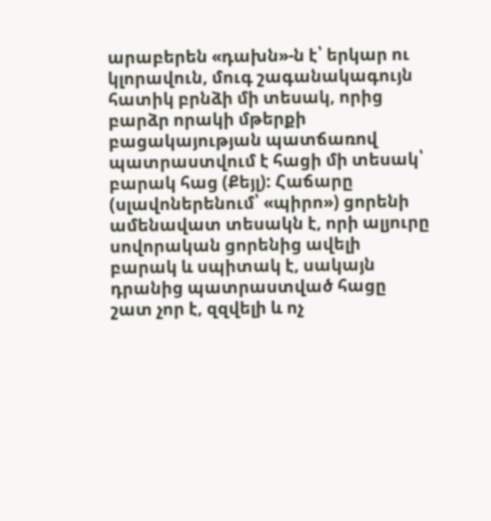արաբերեն «դախն»-ն է՝ երկար ու կլորավուն, մուգ շագանակագույն հատիկ բրնձի մի տեսակ, որից բարձր որակի մթերքի բացակայության պատճառով պատրաստվում է հացի մի տեսակ՝ բարակ հաց (Քեյլ): Հաճարը (սլավոներենում՝ «պիրո») ցորենի ամենավատ տեսակն է, որի ալյուրը սովորական ցորենից ավելի բարակ և սպիտակ է, սակայն դրանից պատրաստված հացը շատ չոր է, զզվելի և ոչ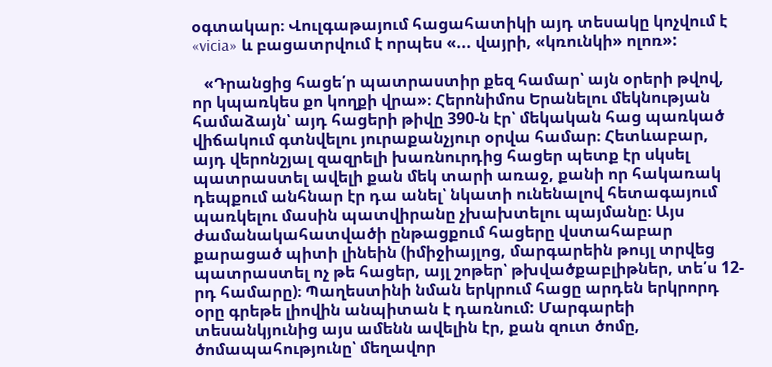օգտակար։ Վուլգաթայում հացահատիկի այդ տեսակը կոչվում է «vicia» և բացատրվում է որպես «... վայրի, «կռունկի» ոլոռ»:

   «Դրանցից հացե՛ր պատրաստիր քեզ համար՝ այն օրերի թվով, որ կպառկես քո կողքի վրա»։ Հերոնիմոս Երանելու մեկնության համաձայն՝ այդ հացերի թիվը 390-ն էր՝ մեկական հաց պառկած վիճակում գտնվելու յուրաքանչյուր օրվա համար։ Հետևաբար, այդ վերոնշյալ զազրելի խառնուրդից հացեր պետք էր սկսել պատրաստել ավելի քան մեկ տարի առաջ, քանի որ հակառակ դեպքում անհնար էր դա անել՝ նկատի ունենալով հետագայում պառկելու մասին պատվիրանը չխախտելու պայմանը։ Այս ժամանակահատվածի ընթացքում հացերը վստահաբար քարացած պիտի լինեին (իմիջիայլոց, մարգարեին թույլ տրվեց պատրաստել ոչ թե հացեր, այլ շոթեր՝ թխվածքաբլիթներ, տե՛ս 12-րդ համարը)։ Պաղեստինի նման երկրում հացը արդեն երկրորդ օրը գրեթե լիովին անպիտան է դառնում: Մարգարեի տեսանկյունից այս ամենն ավելին էր, քան զուտ ծոմը, ծոմապահությունը՝ մեղավոր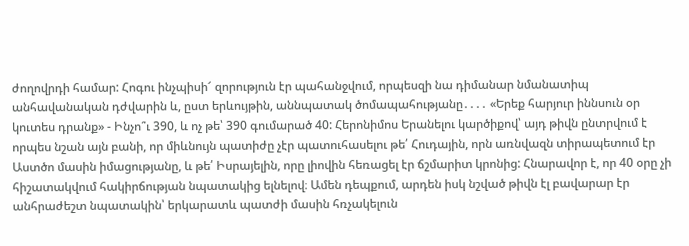ժողովրդի համար: Հոգու ինչպիսի՜ զորություն էր պահանջվում, որպեսզի նա դիմանար նմանատիպ անհավանական դժվարին և, ըստ երևույթին, աննպատակ ծոմապահությանը․․․․ «Երեք հարյուր իննսուն օր կուտես դրանք» - Ինչո՞ւ 390, և ոչ թե՝ 390 գումարած 40: Հերոնիմոս Երանելու կարծիքով՝ այդ թիվն ընտրվում է որպես նշան այն բանի, որ միևնույն պատիժը չէր պատուհասելու թե՛ Հուդային, որն առնվազն տիրապետում էր Աստծո մասին իմացությանը, և թե՛ Իսրայելին, որը լիովին հեռացել էր ճշմարիտ կրոնից: Հնարավոր է, որ 40 օրը չի հիշատակվում հակիրճության նպատակից ելնելով։ Ամեն դեպքում, արդեն իսկ նշված թիվն էլ բավարար էր անհրաժեշտ նպատակին՝ երկարատև պատժի մասին հռչակելուն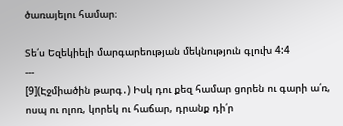ծառայելու համար։

Տե՛ս Եզեկիելի մարգարեության մեկնություն գլուխ 4:4
---
[9](Էջմիածին թարգ․) Իսկ դու քեզ համար ցորեն ու գարի ա՛ռ, ոսպ ու ոլոռ, կորեկ ու հաճար, դրանք դի՛ր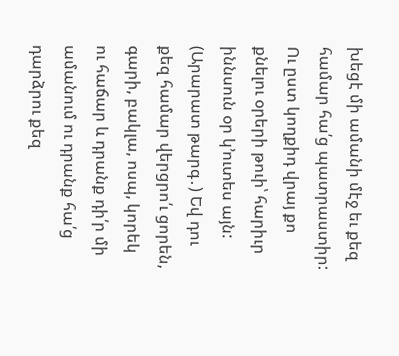խեցէ մի ամանի մէջ եւ քեզ համար հա՛ց պատրաստիր: Ու ըստ կողքիդ վրայ քո քնելու օրերի թուի՝ հարիւր իննսուն օր կ՚ուտես այն:
(Արարատ թարգ․) Եվ դու քեզ համար վերցրո՛ւ ցորեն, գարի, բակլա, ոսպ, կորեկ ու հաճար և դրանք դի՛ր մի ամանում ու դրանք հա՛ց դարձրու քեզ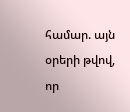համար. այն օրերի թվով, որ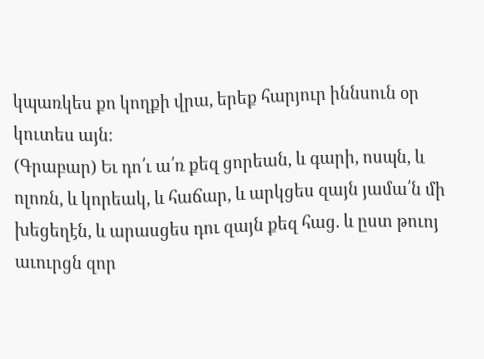կպառկես քո կողքի վրա, երեք հարյուր իննսուն օր կուտես այն։
(Գրաբար) Եւ դո՛ւ ա՛ռ քեզ ցորեան, և գարի, ոսպն, և ոլոռն, և կորեակ, և հաճար, և արկցես զայն յամա՛ն մի խեցեղէն, և արասցես դու զայն քեզ հաց. և ըստ թուոյ աւուրցն զոր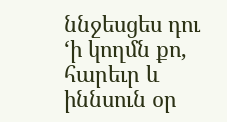ննջեսցես դու ‘ի կողմն քո, հարեւր և իննսուն օր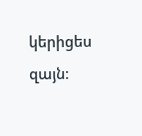կերիցես զայն։